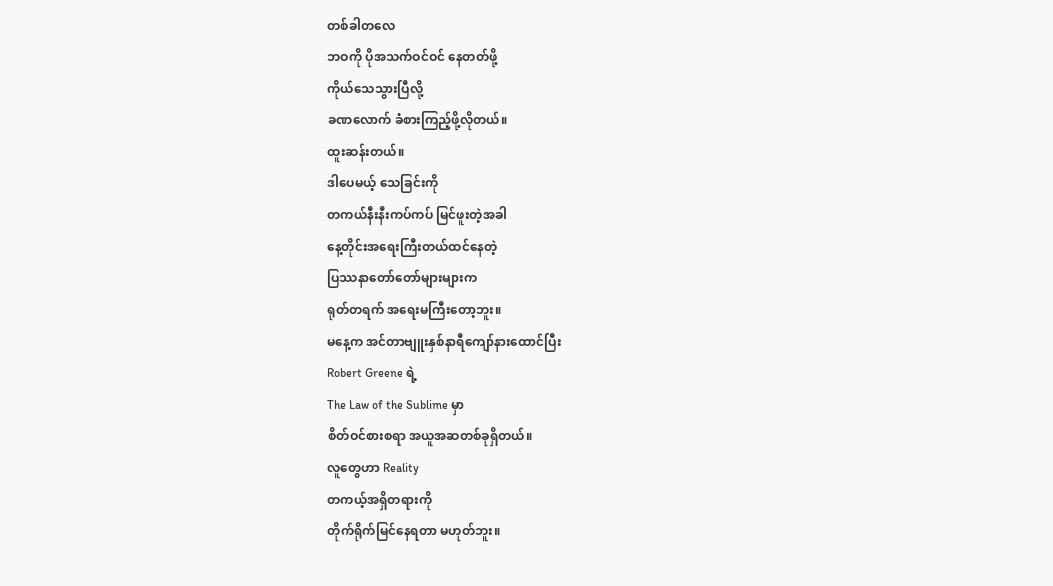တစ်ခါတလေ
ဘဝကို ပိုအသက်ဝင်ဝင် နေတတ်ဖို့
ကိုယ်သေသွားပြီလို့
ခဏလောက် ခံစားကြည့်ဖို့လိုတယ်။
ထူးဆန်းတယ်။
ဒါပေမယ့် သေခြင်းကို
တကယ်နီးနီးကပ်ကပ် မြင်ဖူးတဲ့အခါ
နေ့တိုင်းအရေးကြီးတယ်ထင်နေတဲ့
ပြဿနာတော်တော်များများက
ရုတ်တရက် အရေးမကြီးတော့ဘူး။
မနေ့က အင်တာဗျူးနှစ်နာရီကျော်နားထောင်ပြီး
Robert Greene ရဲ့
The Law of the Sublime မှာ
စိတ်ဝင်စားစရာ အယူအဆတစ်ခုရှိတယ်။
လူတွေဟာ Reality
တကယ့်အရှိတရားကို
တိုက်ရိုက်မြင်နေရတာ မဟုတ်ဘူး။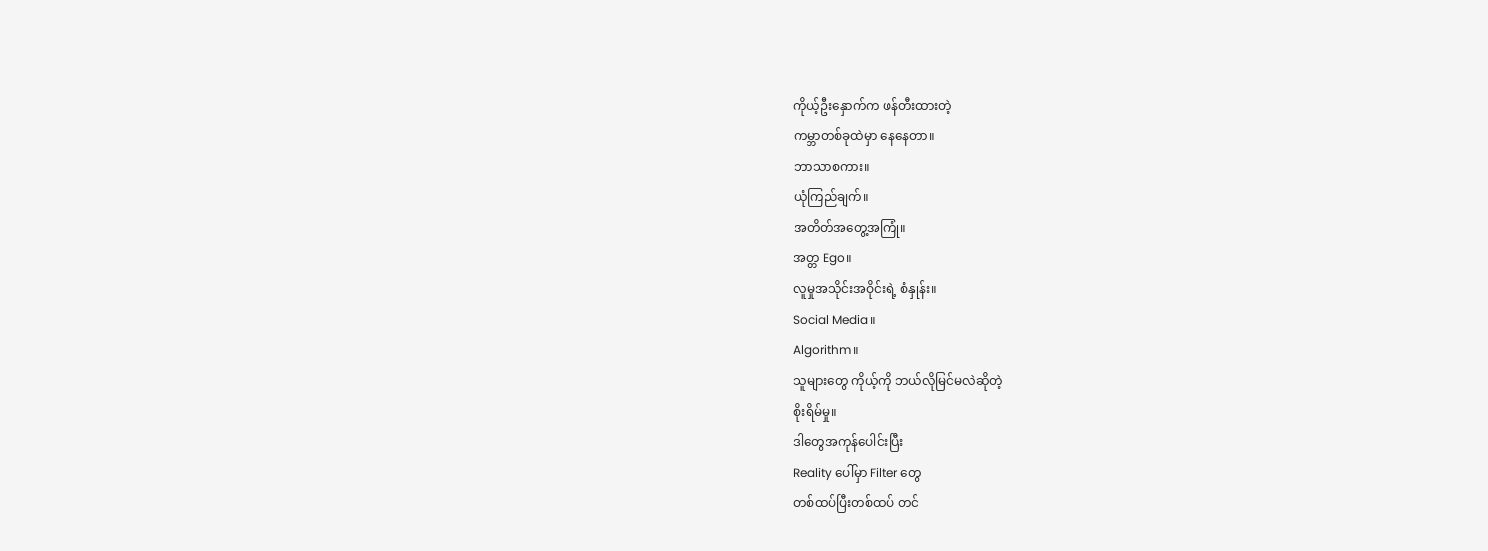ကိုယ့်ဦးနှောက်က ဖန်တီးထားတဲ့
ကမ္ဘာတစ်ခုထဲမှာ နေနေတာ။
ဘာသာစကား။
ယုံကြည်ချက်။
အတိတ်အတွေ့အကြုံ။
အတ္တ Ego။
လူမှုအသိုင်းအဝိုင်းရဲ့ စံနှုန်း။
Social Media။
Algorithm။
သူများတွေ ကိုယ့်ကို ဘယ်လိုမြင်မလဲဆိုတဲ့
စိုးရိမ်မှု။
ဒါတွေအကုန်ပေါင်းပြီး
Reality ပေါ်မှာ Filter တွေ
တစ်ထပ်ပြီးတစ်ထပ် တင်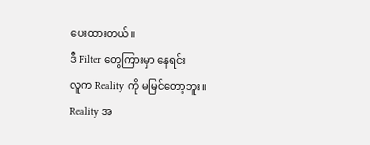ပေးထားတယ်။
ဒီ Filter တွေကြားမှာ နေရင်း
လူက Reality ကို မမြင်တော့ဘူး။
Reality အ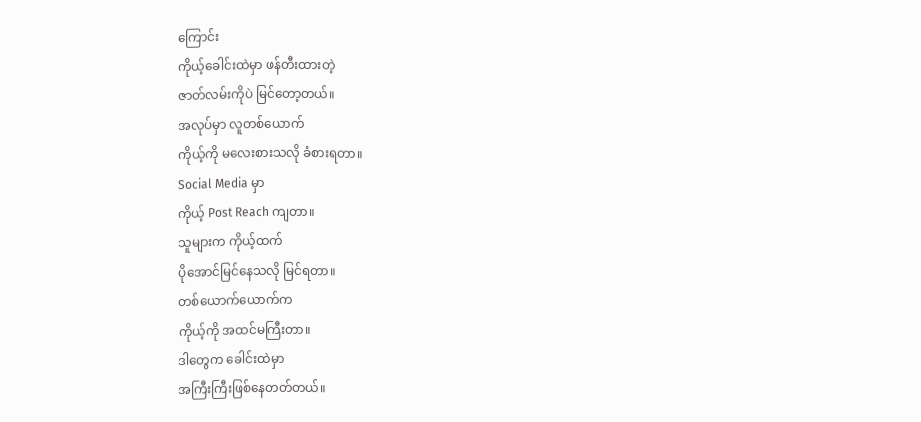ကြောင်း
ကိုယ့်ခေါင်းထဲမှာ ဖန်တီးထားတဲ့
ဇာတ်လမ်းကိုပဲ မြင်တော့တယ်။
အလုပ်မှာ လူတစ်ယောက်
ကိုယ့်ကို မလေးစားသလို ခံစားရတာ။
Social Media မှာ
ကိုယ့် Post Reach ကျတာ။
သူများက ကိုယ့်ထက်
ပိုအောင်မြင်နေသလို မြင်ရတာ။
တစ်ယောက်ယောက်က
ကိုယ့်ကို အထင်မကြီးတာ။
ဒါတွေက ခေါင်းထဲမှာ
အကြီးကြီးဖြစ်နေတတ်တယ်။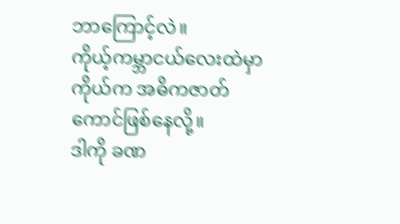ဘာကြောင့်လဲ။
ကိုယ့်ကမ္ဘာငယ်လေးထဲမှာ
ကိုယ်က အဓိကဇာတ်ကောင်ဖြစ်နေလို့။
ဒါကို ခဏ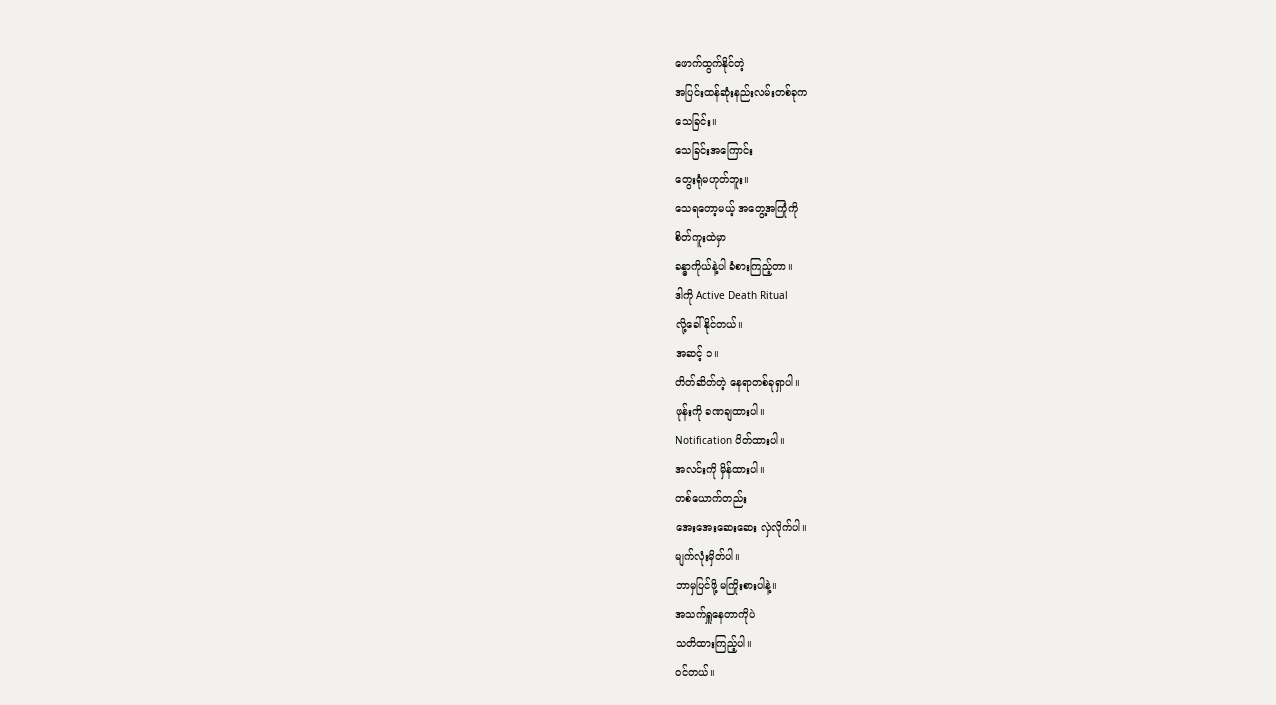ဖောက်ထွက်နိုင်တဲ့
အပြင်းထန်ဆုံးနည်းလမ်းတစ်ခုက
သေခြင်း။
သေခြင်းအကြောင်း
တွေးရုံမဟုတ်ဘူး။
သေရတော့မယ့် အတွေ့အကြုံကို
စိတ်ကူးထဲမှာ
ခန္ဓာကိုယ်နဲ့ပါ ခံစားကြည့်တာ။
ဒါကို Active Death Ritual
လို့ခေါ်နိုင်တယ်။
အဆင့် ၁။
တိတ်ဆိတ်တဲ့ နေရာတစ်ခုရှာပါ။
ဖုန်းကို ခဏချထားပါ။
Notification ပိတ်ထားပါ။
အလင်းကို မှိန်ထားပါ။
တစ်ယောက်တည်း
အေးအေးဆေးဆေး လှဲလိုက်ပါ။
မျက်လုံးမှိတ်ပါ။
ဘာမှပြင်ဖို့ မကြိုးစားပါနဲ့။
အသက်ရှူနေတာကိုပဲ
သတိထားကြည့်ပါ။
ဝင်တယ်။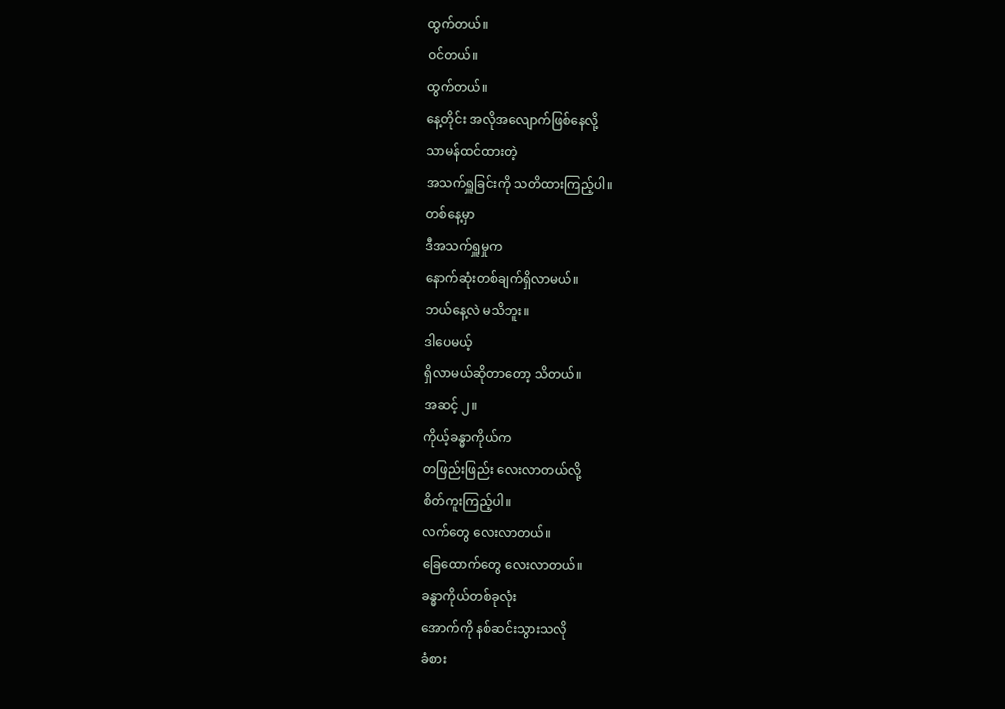ထွက်တယ်။
ဝင်တယ်။
ထွက်တယ်။
နေ့တိုင်း အလိုအလျောက်ဖြစ်နေလို့
သာမန်ထင်ထားတဲ့
အသက်ရှူခြင်းကို သတိထားကြည့်ပါ။
တစ်နေ့မှာ
ဒီအသက်ရှူမှုက
နောက်ဆုံးတစ်ချက်ရှိလာမယ်။
ဘယ်နေ့လဲ မသိဘူး။
ဒါပေမယ့်
ရှိလာမယ်ဆိုတာတော့ သိတယ်။
အဆင့် ၂။
ကိုယ့်ခန္ဓာကိုယ်က
တဖြည်းဖြည်း လေးလာတယ်လို့
စိတ်ကူးကြည့်ပါ။
လက်တွေ လေးလာတယ်။
ခြေထောက်တွေ လေးလာတယ်။
ခန္ဓာကိုယ်တစ်ခုလုံး
အောက်ကို နစ်ဆင်းသွားသလို
ခံစား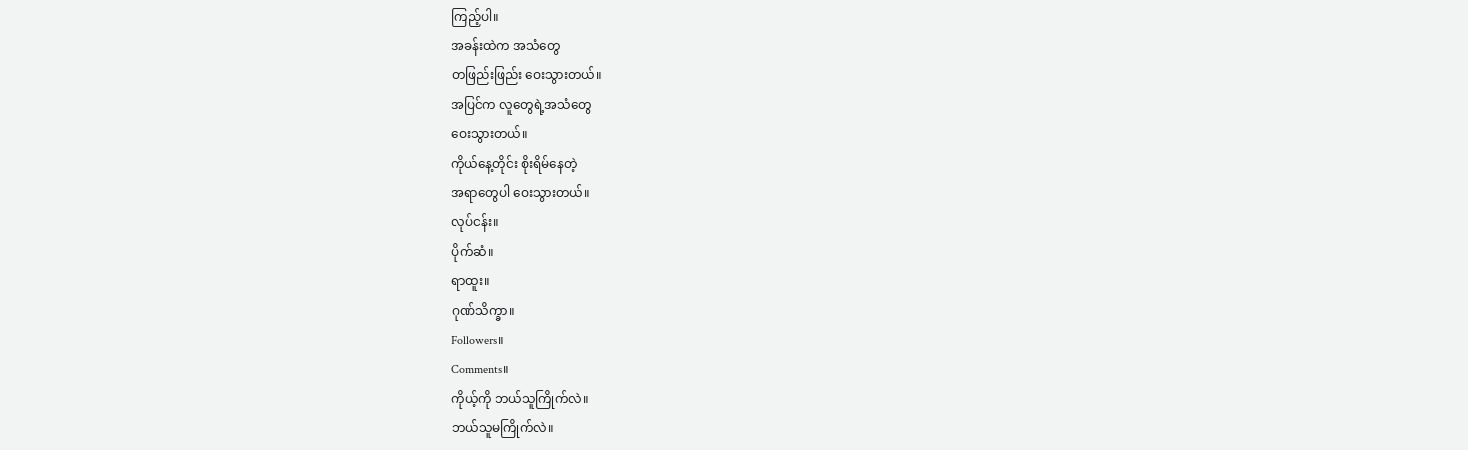ကြည့်ပါ။
အခန်းထဲက အသံတွေ
တဖြည်းဖြည်း ဝေးသွားတယ်။
အပြင်က လူတွေရဲ့အသံတွေ
ဝေးသွားတယ်။
ကိုယ်နေ့တိုင်း စိုးရိမ်နေတဲ့
အရာတွေပါ ဝေးသွားတယ်။
လုပ်ငန်း။
ပိုက်ဆံ။
ရာထူး။
ဂုဏ်သိက္ခာ။
Followers။
Comments။
ကိုယ့်ကို ဘယ်သူကြိုက်လဲ။
ဘယ်သူမကြိုက်လဲ။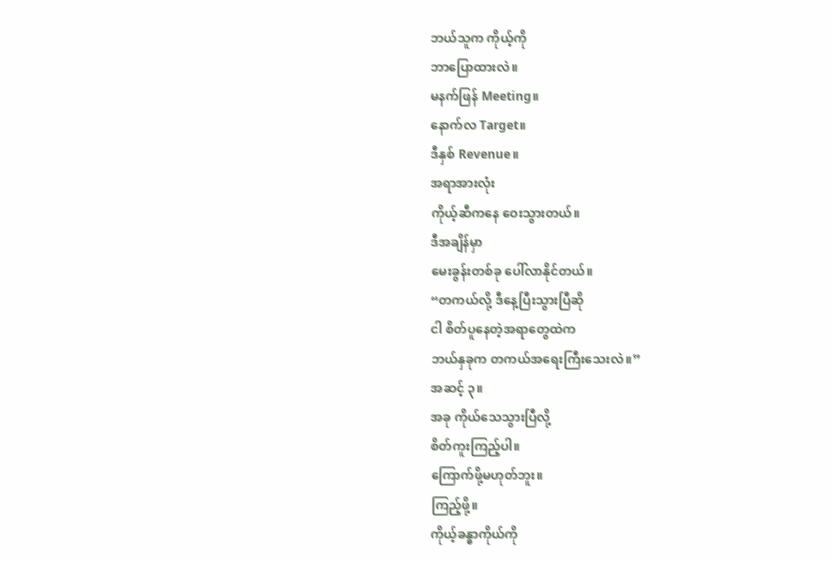ဘယ်သူက ကိုယ့်ကို
ဘာပြောထားလဲ။
မနက်ဖြန် Meeting။
နောက်လ Target။
ဒီနှစ် Revenue။
အရာအားလုံး
ကိုယ့်ဆီကနေ ဝေးသွားတယ်။
ဒီအချိန်မှာ
မေးခွန်းတစ်ခု ပေါ်လာနိုင်တယ်။
“တကယ်လို့ ဒီနေ့ပြီးသွားပြီဆို
ငါ စိတ်ပူနေတဲ့အရာတွေထဲက
ဘယ်နှခုက တကယ်အရေးကြီးသေးလဲ။”
အဆင့် ၃။
အခု ကိုယ်သေသွားပြီလို့
စိတ်ကူးကြည့်ပါ။
ကြောက်ဖို့မဟုတ်ဘူး။
ကြည့်ဖို့။
ကိုယ့်ခန္ဓာကိုယ်ကို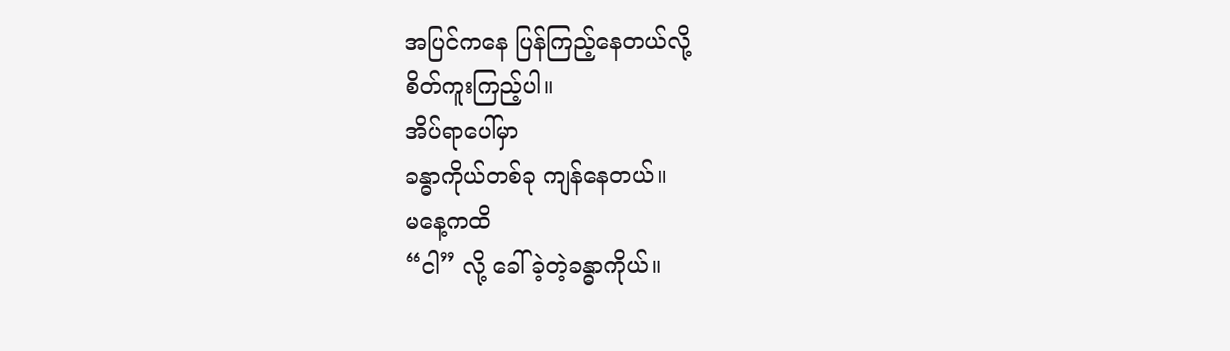အပြင်ကနေ ပြန်ကြည့်နေတယ်လို့
စိတ်ကူးကြည့်ပါ။
အိပ်ရာပေါ်မှာ
ခန္ဓာကိုယ်တစ်ခု ကျန်နေတယ်။
မနေ့ကထိ
“ငါ” လို့ ခေါ်ခဲ့တဲ့ခန္ဓာကိုယ်။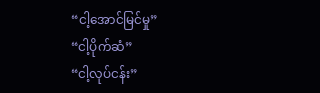“ငါ့အောင်မြင်မှု”
“ငါ့ပိုက်ဆံ”
“ငါ့လုပ်ငန်း”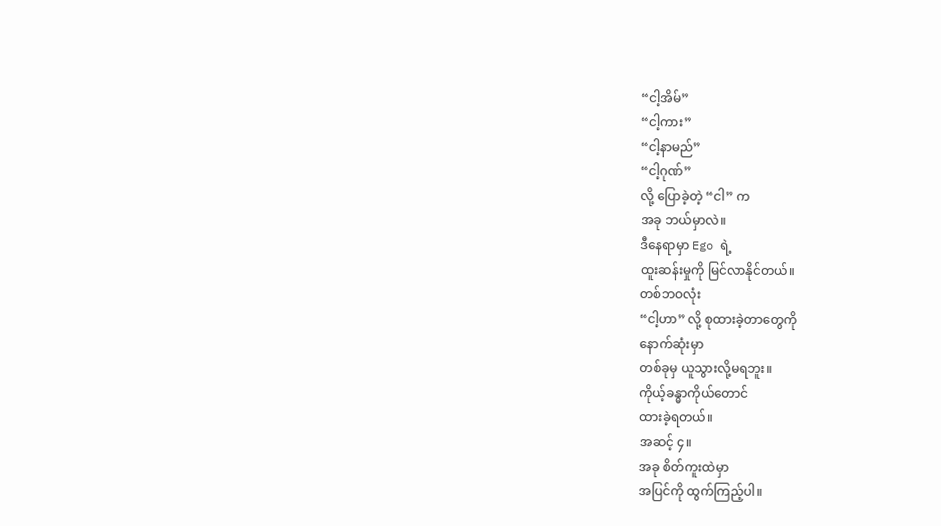“ငါ့အိမ်”
“ငါ့ကား”
“ငါ့နာမည်”
“ငါ့ဂုဏ်”
လို့ ပြောခဲ့တဲ့ “ငါ” က
အခု ဘယ်မှာလဲ။
ဒီနေရာမှာ Ego ရဲ့
ထူးဆန်းမှုကို မြင်လာနိုင်တယ်။
တစ်ဘဝလုံး
“ငါ့ဟာ” လို့ စုထားခဲ့တာတွေကို
နောက်ဆုံးမှာ
တစ်ခုမှ ယူသွားလို့မရဘူး။
ကိုယ့်ခန္ဓာကိုယ်တောင်
ထားခဲ့ရတယ်။
အဆင့် ၄။
အခု စိတ်ကူးထဲမှာ
အပြင်ကို ထွက်ကြည့်ပါ။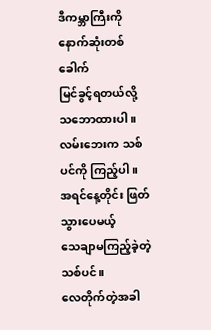ဒီကမ္ဘာကြီးကို
နောက်ဆုံးတစ်ခေါက်
မြင်ခွင့်ရတယ်လို့ သဘောထားပါ။
လမ်းဘေးက သစ်ပင်ကို ကြည့်ပါ။
အရင်နေ့တိုင်း ဖြတ်သွားပေမယ့်
သေချာမကြည့်ခဲ့တဲ့ သစ်ပင်။
လေတိုက်တဲ့အခါ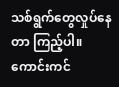သစ်ရွက်တွေလှုပ်နေတာ ကြည့်ပါ။
ကောင်းကင်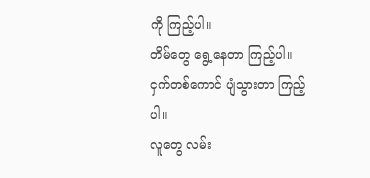ကို ကြည့်ပါ။
တိမ်တွေ ရွေ့နေတာ ကြည့်ပါ။
ငှက်တစ်ကောင် ပျံသွားတာ ကြည့်ပါ။
လူတွေ လမ်း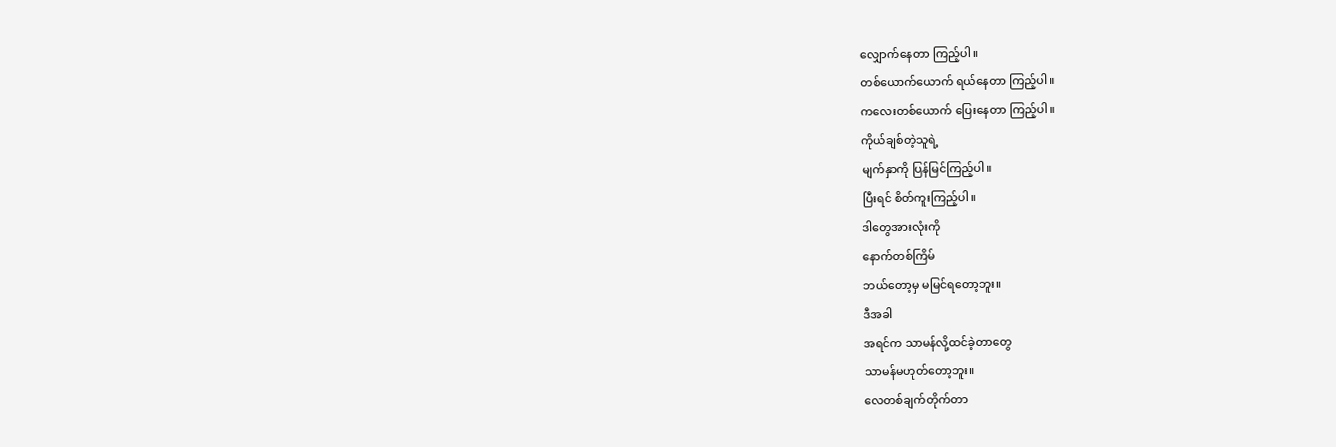လျှောက်နေတာ ကြည့်ပါ။
တစ်ယောက်ယောက် ရယ်နေတာ ကြည့်ပါ။
ကလေးတစ်ယောက် ပြေးနေတာ ကြည့်ပါ။
ကိုယ်ချစ်တဲ့သူရဲ့
မျက်နှာကို ပြန်မြင်ကြည့်ပါ။
ပြီးရင် စိတ်ကူးကြည့်ပါ။
ဒါတွေအားလုံးကို
နောက်တစ်ကြိမ်
ဘယ်တော့မှ မမြင်ရတော့ဘူး။
ဒီအခါ
အရင်က သာမန်လို့ထင်ခဲ့တာတွေ
သာမန်မဟုတ်တော့ဘူး။
လေတစ်ချက်တိုက်တာ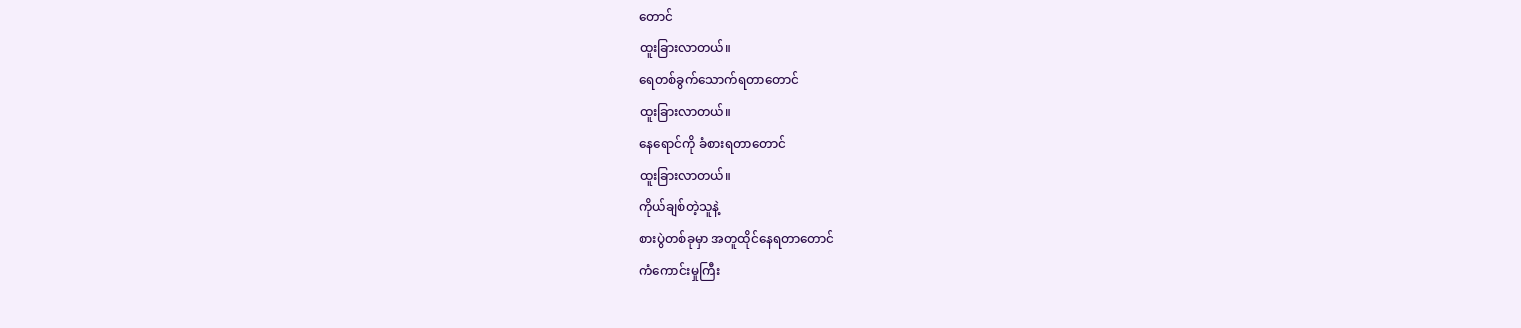တောင်
ထူးခြားလာတယ်။
ရေတစ်ခွက်သောက်ရတာတောင်
ထူးခြားလာတယ်။
နေရောင်ကို ခံစားရတာတောင်
ထူးခြားလာတယ်။
ကိုယ်ချစ်တဲ့သူနဲ့
စားပွဲတစ်ခုမှာ အတူထိုင်နေရတာတောင်
ကံကောင်းမှုကြီး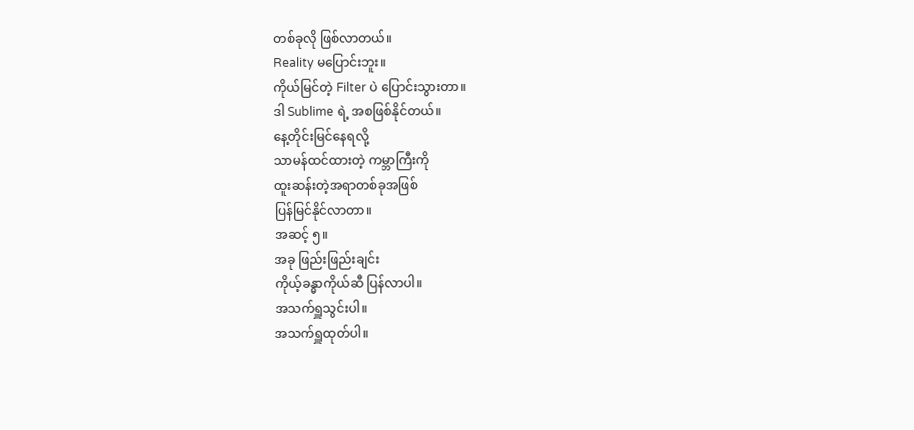တစ်ခုလို ဖြစ်လာတယ်။
Reality မပြောင်းဘူး။
ကိုယ်မြင်တဲ့ Filter ပဲ ပြောင်းသွားတာ။
ဒါ Sublime ရဲ့ အစဖြစ်နိုင်တယ်။
နေ့တိုင်းမြင်နေရလို့
သာမန်ထင်ထားတဲ့ ကမ္ဘာကြီးကို
ထူးဆန်းတဲ့အရာတစ်ခုအဖြစ်
ပြန်မြင်နိုင်လာတာ။
အဆင့် ၅။
အခု ဖြည်းဖြည်းချင်း
ကိုယ့်ခန္ဓာကိုယ်ဆီ ပြန်လာပါ။
အသက်ရှူသွင်းပါ။
အသက်ရှူထုတ်ပါ။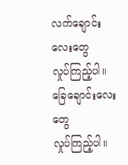လက်ချောင်းလေးတွေ
လှုပ်ကြည့်ပါ။
ခြေချောင်းလေးတွေ
လှုပ်ကြည့်ပါ။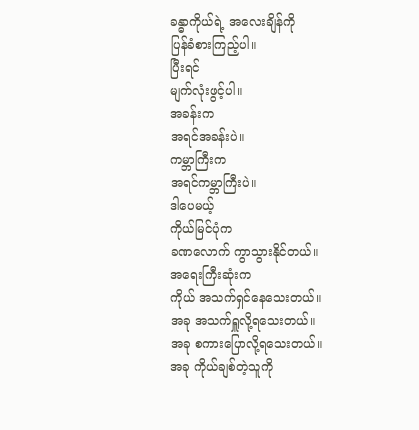ခန္ဓာကိုယ်ရဲ့ အလေးချိန်ကို
ပြန်ခံစားကြည့်ပါ။
ပြီးရင်
မျက်လုံးဖွင့်ပါ။
အခန်းက
အရင်အခန်းပဲ။
ကမ္ဘာကြီးက
အရင်ကမ္ဘာကြီးပဲ။
ဒါပေမယ့်
ကိုယ်မြင်ပုံက
ခဏလောက် ကွာသွားနိုင်တယ်။
အရေးကြီးဆုံးက
ကိုယ် အသက်ရှင်နေသေးတယ်။
အခု အသက်ရှူလို့ရသေးတယ်။
အခု စကားပြောလို့ရသေးတယ်။
အခု ကိုယ်ချစ်တဲ့သူကို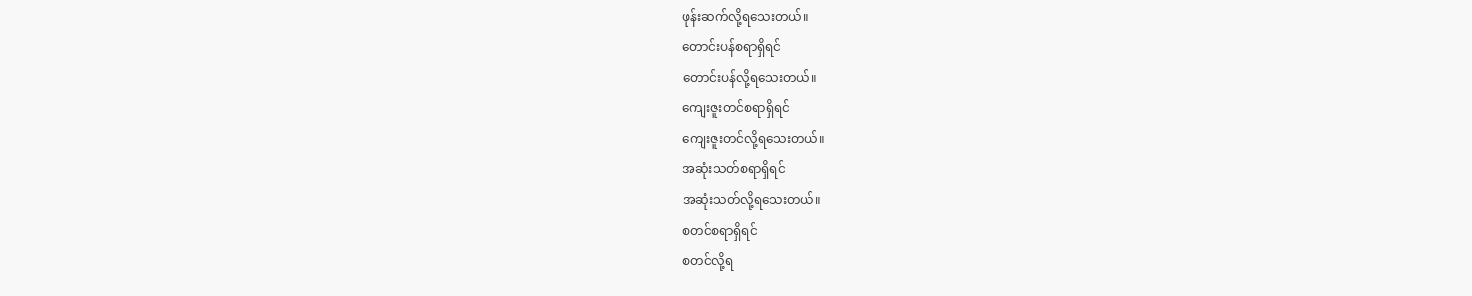ဖုန်းဆက်လို့ရသေးတယ်။
တောင်းပန်စရာရှိရင်
တောင်းပန်လို့ရသေးတယ်။
ကျေးဇူးတင်စရာရှိရင်
ကျေးဇူးတင်လို့ရသေးတယ်။
အဆုံးသတ်စရာရှိရင်
အဆုံးသတ်လို့ရသေးတယ်။
စတင်စရာရှိရင်
စတင်လို့ရ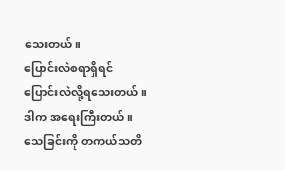သေးတယ်။
ပြောင်းလဲစရာရှိရင်
ပြောင်းလဲလို့ရသေးတယ်။
ဒါက အရေးကြီးတယ်။
သေခြင်းကို တကယ်သတိ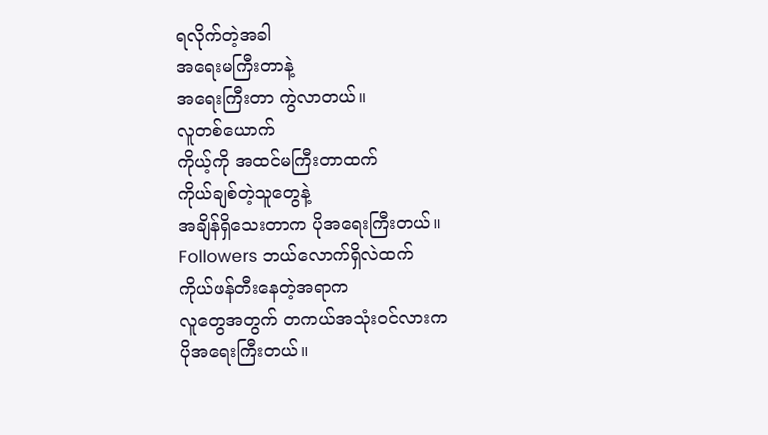ရလိုက်တဲ့အခါ
အရေးမကြီးတာနဲ့
အရေးကြီးတာ ကွဲလာတယ်။
လူတစ်ယောက်
ကိုယ့်ကို အထင်မကြီးတာထက်
ကိုယ်ချစ်တဲ့သူတွေနဲ့
အချိန်ရှိသေးတာက ပိုအရေးကြီးတယ်။
Followers ဘယ်လောက်ရှိလဲထက်
ကိုယ်ဖန်တီးနေတဲ့အရာက
လူတွေအတွက် တကယ်အသုံးဝင်လားက
ပိုအရေးကြီးတယ်။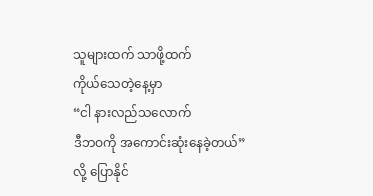သူများထက် သာဖို့ထက်
ကိုယ်သေတဲ့နေ့မှာ
“ငါ နားလည်သလောက်
ဒီဘဝကို အကောင်းဆုံးနေခဲ့တယ်”
လို့ ပြောနိုင်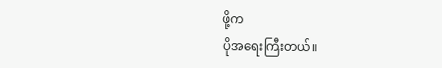ဖို့က
ပိုအရေးကြီးတယ်။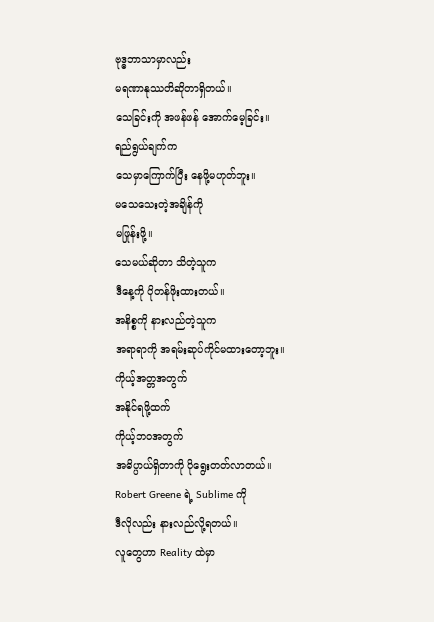ဗုဒ္ဓဘာသာမှာလည်း
မရဏာနုဿတိဆိုတာရှိတယ်။
သေခြင်းကို အဖန်ဖန် အောက်မေ့ခြင်း။
ရည်ရွယ်ချက်က
သေမှာကြောက်ပြီး နေဖို့မဟုတ်ဘူး။
မသေသေးတဲ့အချိန်ကို
မဖြုန်းဖို့။
သေမယ်ဆိုတာ သိတဲ့သူက
ဒီနေ့ကို ပိုတန်ဖိုးထားတယ်။
အနိစ္စကို နားလည်တဲ့သူက
အရာရာကို အရမ်းဆုပ်ကိုင်မထားတော့ဘူး။
ကိုယ့်အတ္တအတွက်
အနိုင်ရဖို့ထက်
ကိုယ့်ဘဝအတွက်
အဓိပ္ပာယ်ရှိတာကို ပိုရွေးတတ်လာတယ်။
Robert Greene ရဲ့ Sublime ကို
ဒီလိုလည်း နားလည်လို့ရတယ်။
လူတွေဟာ Reality ထဲမှာ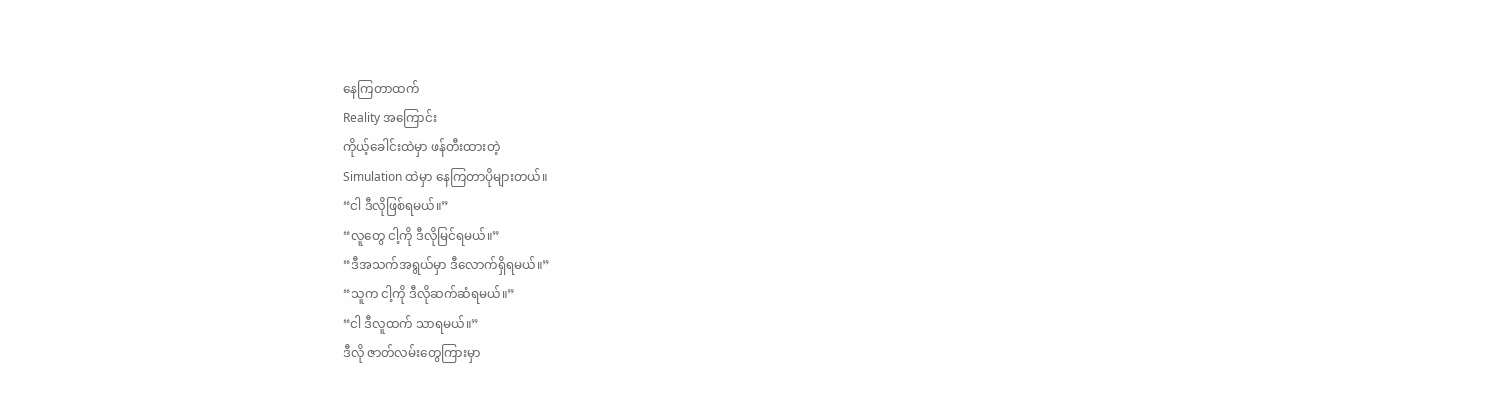နေကြတာထက်
Reality အကြောင်း
ကိုယ့်ခေါင်းထဲမှာ ဖန်တီးထားတဲ့
Simulation ထဲမှာ နေကြတာပိုများတယ်။
“ငါ ဒီလိုဖြစ်ရမယ်။”
“လူတွေ ငါ့ကို ဒီလိုမြင်ရမယ်။”
“ဒီအသက်အရွယ်မှာ ဒီလောက်ရှိရမယ်။”
“သူက ငါ့ကို ဒီလိုဆက်ဆံရမယ်။”
“ငါ ဒီလူထက် သာရမယ်။”
ဒီလို ဇာတ်လမ်းတွေကြားမှာ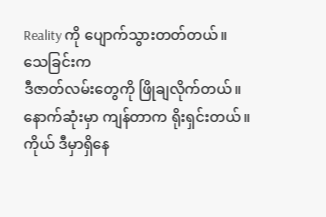Reality ကို ပျောက်သွားတတ်တယ်။
သေခြင်းက
ဒီဇာတ်လမ်းတွေကို ဖြိုချလိုက်တယ်။
နောက်ဆုံးမှာ ကျန်တာက ရိုးရှင်းတယ်။
ကိုယ် ဒီမှာရှိနေ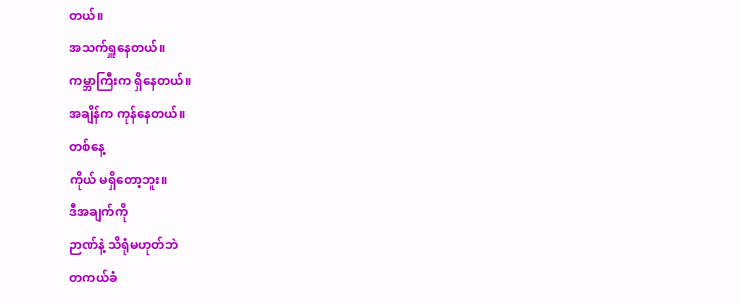တယ်။
အသက်ရှူနေတယ်။
ကမ္ဘာကြီးက ရှိနေတယ်။
အချိန်က ကုန်နေတယ်။
တစ်နေ့
ကိုယ် မရှိတော့ဘူး။
ဒီအချက်ကို
ဉာဏ်နဲ့ သိရုံမဟုတ်ဘဲ
တကယ်ခံ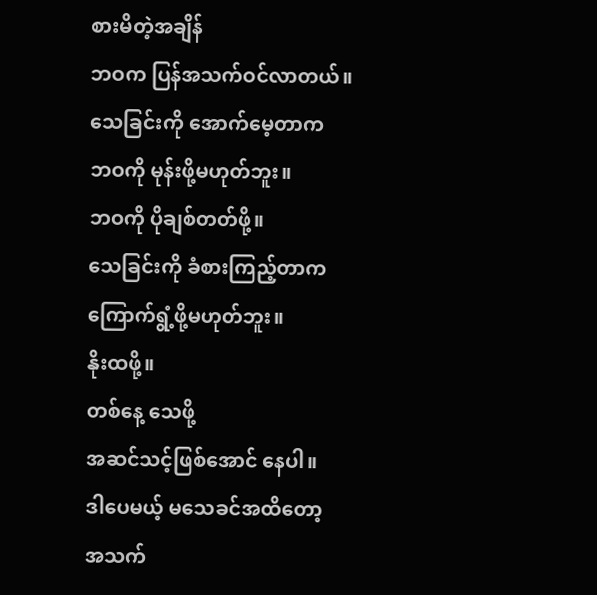စားမိတဲ့အချိန်
ဘဝက ပြန်အသက်ဝင်လာတယ်။
သေခြင်းကို အောက်မေ့တာက
ဘဝကို မုန်းဖို့မဟုတ်ဘူး။
ဘဝကို ပိုချစ်တတ်ဖို့။
သေခြင်းကို ခံစားကြည့်တာက
ကြောက်ရွံ့ဖို့မဟုတ်ဘူး။
နိုးထဖို့။
တစ်နေ့ သေဖို့
အဆင်သင့်ဖြစ်အောင် နေပါ။
ဒါပေမယ့် မသေခင်အထိတော့
အသက်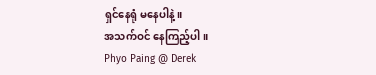ရှင်နေရုံ မနေပါနဲ့။
အသက်ဝင် နေကြည့်ပါ။
Phyo Paing @ Derek